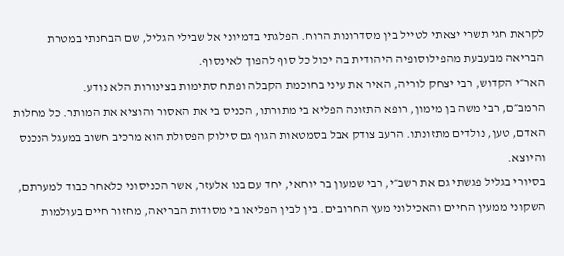לקראת חגי תשרי יצאתי לטייל בין מסדרונות הרוח. הפלגתי בדמיוני אל שבילי הגליל, שם הבחנתי במטרת הבריאה מבעבעת מהפילוסופיה היהודית בה יכול כל סוף להפוך לאינסוף.
האר״י הקדוש, רבי יצחק לוריה, האיר את עיני בחוכמת הקבלה ופתח סתימות בצינורות הלא נודע.
הרמב״ם, רבי משה בן מימון, רופא התזונה הפליא בי מתורתו, הכניס בי את האסור והוציא את המותר. כל מחלות האדם, טען, נולדים מתזונתו. הרעב צודק אבל בסמטאות הגוף גם סילוק הפסולת הוא מרכיב חשוב במעגל הנכנס והיוצא.
בסיורי בגליל פגשתי גם את רשב״י, רבי שמעון בר יוחאי, יחד עם בנו אלעזר, אשר הכניסוני כלאחר כבוד למערתם, השקוני ממעין החיים והאכילוני מעץ החרובים. בין לבין הפליאו בי מסודות הבריאה, מחזור חיים בעולמות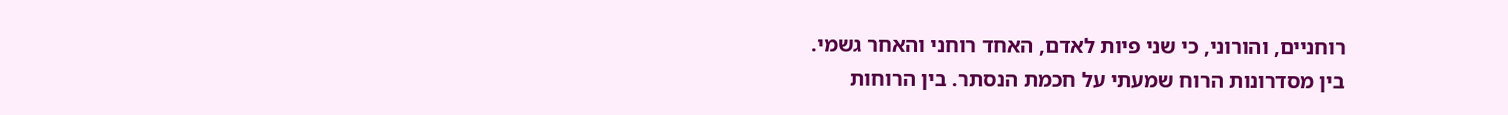רוחניים, והורוני, כי שני פיות לאדם, האחד רוחני והאחר גשמי.
בין מסדרונות הרוח שמעתי על חכמת הנסתר. בין הרוחות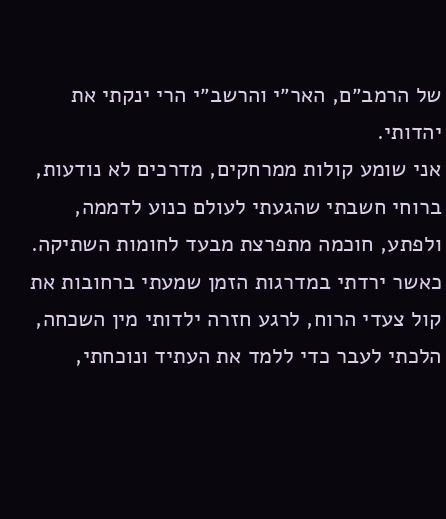של הרמב״ם, האר״י והרשב״י הרי ינקתי את יהדותי.
אני שומע קולות ממרחקים, מדרכים לא נודעות, ברוחי חשבתי שהגעתי לעולם כנוע לדממה, ולפתע, חוכמה מתפרצת מבעד לחומות השתיקה. כאשר ירדתי במדרגות הזמן שמעתי ברחובות את קול צעדי הרוח, לרגע חזרה ילדותי מין השכחה, הלכתי לעבר כדי ללמד את העתיד ונוכחתי,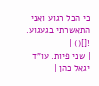כי הכל רגוע ואני התאשרתי בגעגוע.
![]() |
| שני פיות. עו"ד יגאל כהן |